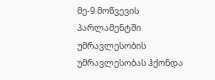მე-9 მოწვევის პარლამენტში უმრავლესობის უმრავლესობას ჰქონდა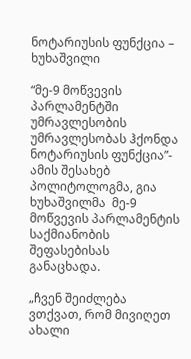ნოტარიუსის ფუნქცია – ხუხაშვილი

“მე-9 მოწვევის პარლამენტში უმრავლესობის უმრავლესობას ჰქონდა ნოტარიუსის ფუნქცია”- ამის შესახებ პოლიტოლოგმა, გია ხუხაშვილმა  მე-9 მოწვევის პარლამენტის საქმიანობის შეფასებისას განაცხადა.

„ჩვენ შეიძლება ვთქვათ, რომ მივიღეთ ახალი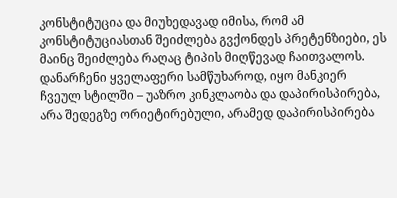კონსტიტუცია და მიუხედავად იმისა, რომ ამ კონსტიტუციასთან შეიძლება გვქონდეს პრეტენზიები, ეს მაინც შეიძლება რაღაც ტიპის მიღწევად ჩაითვალოს. დანარჩენი ყველაფერი სამწუხაროდ, იყო მანკიერ ჩვეულ სტილში – უაზრო კინკლაობა და დაპირისპირება, არა შედეგზე ორიეტირებული, არამედ დაპირისპირება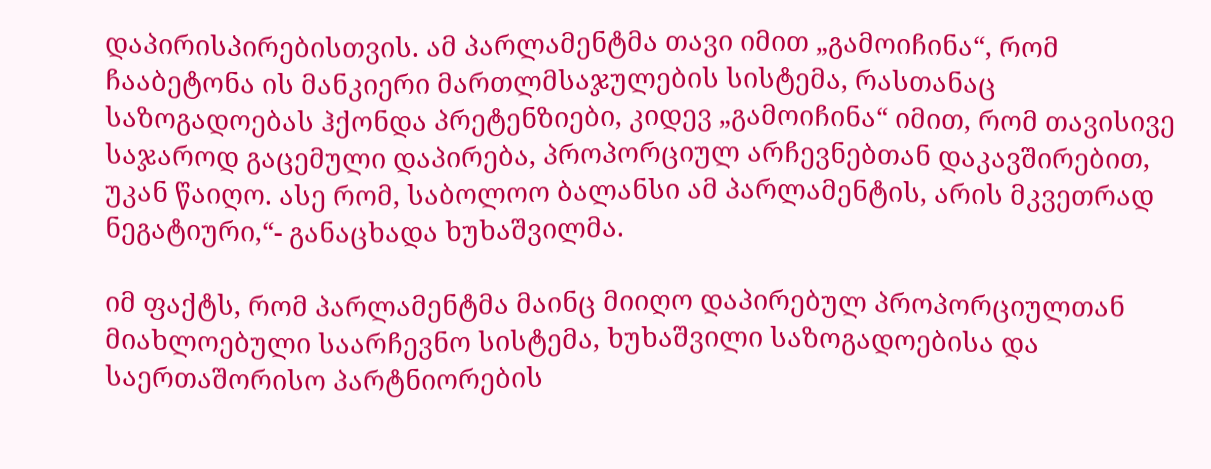დაპირისპირებისთვის. ამ პარლამენტმა თავი იმით „გამოიჩინა“, რომ ჩააბეტონა ის მანკიერი მართლმსაჯულების სისტემა, რასთანაც საზოგადოებას ჰქონდა პრეტენზიები, კიდევ „გამოიჩინა“ იმით, რომ თავისივე საჯაროდ გაცემული დაპირება, პროპორციულ არჩევნებთან დაკავშირებით, უკან წაიღო. ასე რომ, საბოლოო ბალანსი ამ პარლამენტის, არის მკვეთრად ნეგატიური,“- განაცხადა ხუხაშვილმა.

იმ ფაქტს, რომ პარლამენტმა მაინც მიიღო დაპირებულ პროპორციულთან მიახლოებული საარჩევნო სისტემა, ხუხაშვილი საზოგადოებისა და საერთაშორისო პარტნიორების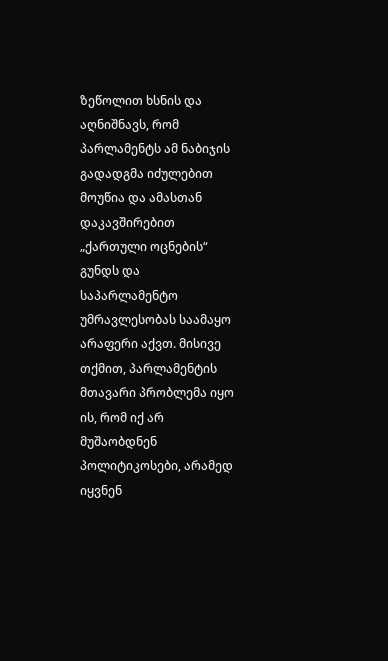ზეწოლით ხსნის და აღნიშნავს, რომ პარლამენტს ამ ნაბიჯის გადადგმა იძულებით მოუწია და ამასთან დაკავშირებით „ქართული ოცნების“ გუნდს და საპარლამენტო უმრავლესობას საამაყო არაფერი აქვთ. მისივე თქმით, პარლამენტის მთავარი პრობლემა იყო ის, რომ იქ არ მუშაობდნენ პოლიტიკოსები, არამედ იყვნენ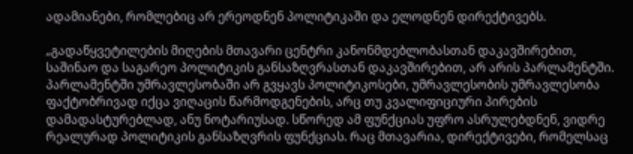ადამიანები, რომლებიც არ ერეოდნენ პოლიტიკაში და ელოდნენ დირექტივებს.

„გადაწყვეტილების მიღების მთავარი ცენტრი კანონმდებლობასთან დაკავშირებით, საშინაო და საგარეო პოლიტიკის განსაზღვრასთან დაკავშირებით, არ არის პარლამენტში. პარლამენტში უმრავლესობაში არ გვყავს პოლიტიკოსები, უმრავლესობის უმრავლესობა ფაქტობრივად იქცა ვიღაცის წარმოდგენების, არც თუ კვალიფიციური პირების დამადასტურებლად, ანუ ნოტარიუსად. სწორედ ამ ფუნქციას უფრო ასრულებდნენ, ვიდრე რეალურად პოლიტიკის განსაზღვრის ფუნქციას. რაც მთავარია, დირექტივები, რომელსაც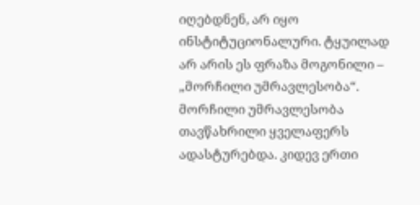იღებდნენ, არ იყო ინსტიტუციონალური. ტყუილად არ არის ეს ფრაზა მოგონილი – „მორჩილი უმრავლესობა“. მორჩილი უმრავლესობა თავწახრილი ყველაფერს ადასტურებდა. კიდევ ერთი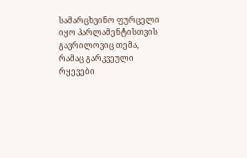სამარცხვინო ფურცელი იყო პარლამენტისთვის გავრილოვიც თემა, რამაც გარკვეული რყევები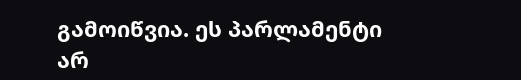გამოიწვია. ეს პარლამენტი არ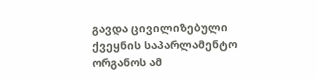გავდა ცივილიზებული ქვეყნის საპარლამენტო ორგანოს ამ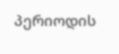პერიოდის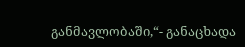განმავლობაში,“- განაცხადა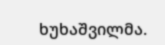ხუხაშვილმა.